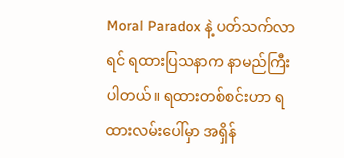Moral Paradox နဲ့ ပတ်သက်လာရင် ရထားပြသနာက နာမည်ကြီးပါတယ်။ ရထားတစ်စင်းဟာ ရထားလမ်းပေါ်မှာ အရှိန်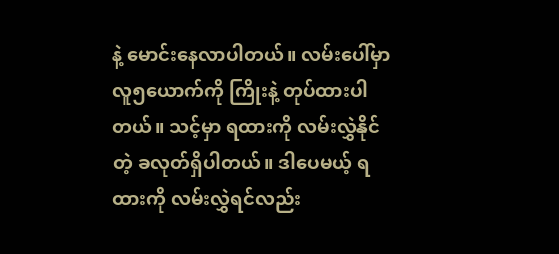နဲ့ မောင်းနေလာပါတယ်။ လမ်းပေါ်မှာ လူ၅ယောက်ကို ကြိုးနဲ့ တုပ်ထားပါတယ်။ သင့်မှာ ရထားကို လမ်းလွှဲနိုင်တဲ့ ခလုတ်ရှိပါတယ်။ ဒါပေမယ့် ရထားကို လမ်းလွှဲရင်လည်း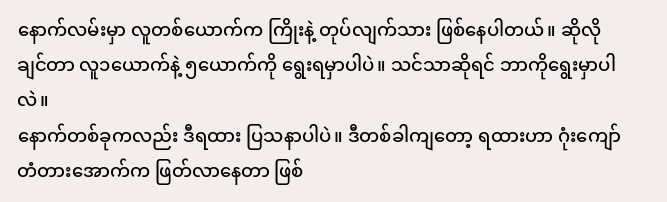နောက်လမ်းမှာ လူတစ်ယောက်က ကြိုးနဲ့ တုပ်လျက်သား ဖြစ်နေပါတယ်။ ဆိုလိုချင်တာ လူ၁ယောက်နဲ့ ၅ယောက်ကို ရွေးရမှာပါပဲ။ သင်သာဆိုရင် ဘာကိုရွေးမှာပါလဲ။
နောက်တစ်ခုကလည်း ဒီရထား ပြသနာပါပဲ။ ဒီတစ်ခါကျတော့ ရထားဟာ ဂုံးကျော်တံတားအောက်က ဖြတ်လာနေတာ ဖြစ်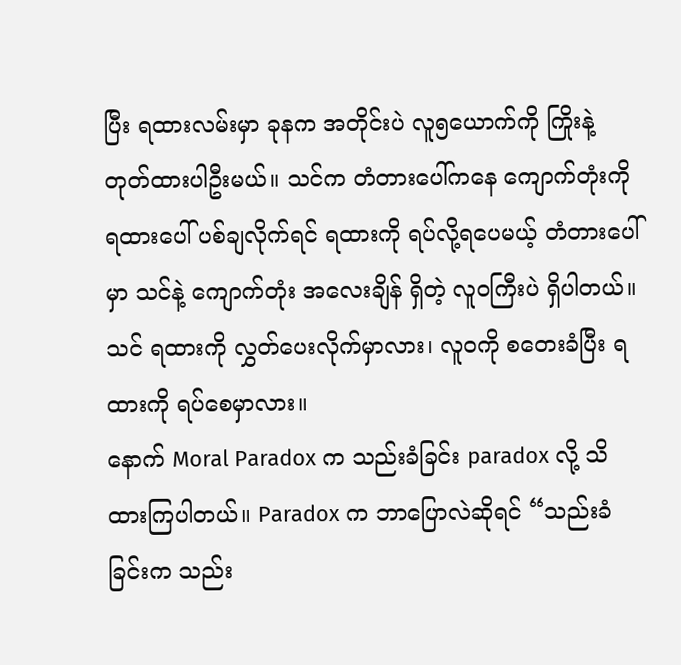ပြီး ရထားလမ်းမှာ ခုနက အတိုင်းပဲ လူ၅ယောက်ကို ကြိုးနဲ့ တုတ်ထားပါဦးမယ်။ သင်က တံတားပေါ်ကနေ ကျောက်တုံးကို ရထားပေါ် ပစ်ချလိုက်ရင် ရထားကို ရပ်လို့ရပေမယ့် တံတားပေါ်မှာ သင်နဲ့ ကျောက်တုံး အလေးချိန် ရှိတဲ့ လူဝကြီးပဲ ရှိပါတယ်။ သင် ရထားကို လွှတ်ပေးလိုက်မှာလား၊ လူဝကို စတေးခံပြီး ရထားကို ရပ်စေမှာလား။
နောက် Moral Paradox က သည်းခံခြင်း paradox လို့ သိထားကြပါတယ်။ Paradox က ဘာပြောလဲဆိုရင် “သည်းခံခြင်းက သည်း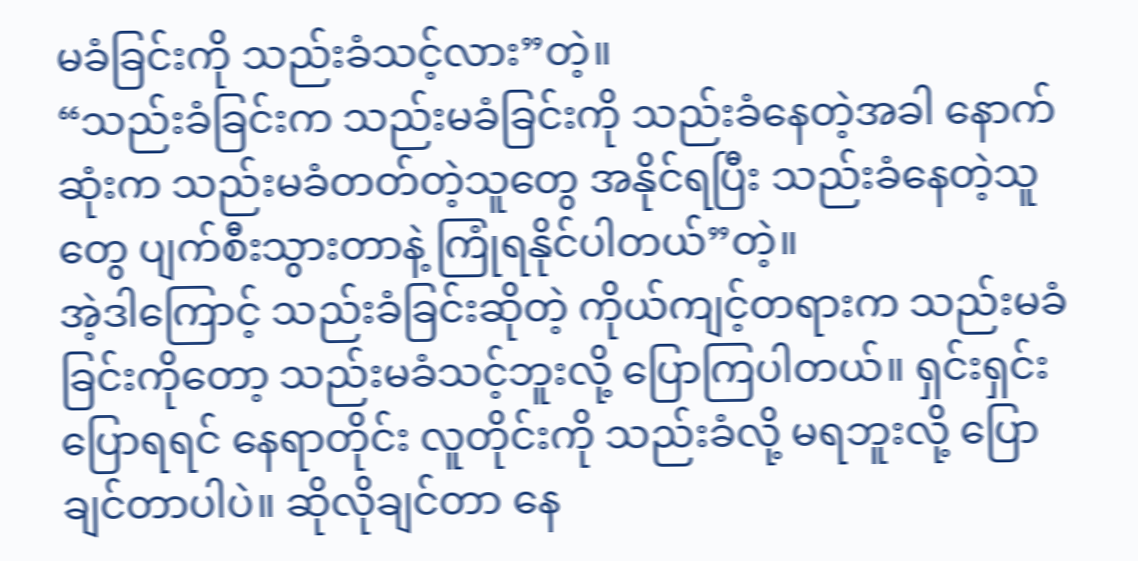မခံခြင်းကို သည်းခံသင့်လား”တဲ့။
“သည်းခံခြင်းက သည်းမခံခြင်းကို သည်းခံနေတဲ့အခါ နောက်ဆုံးက သည်းမခံတတ်တဲ့သူတွေ အနိုင်ရပြီး သည်းခံနေတဲ့သူတွေ ပျက်စီးသွားတာနဲ့ ကြုံရနိုင်ပါတယ်”တဲ့။
အဲ့ဒါကြောင့် သည်းခံခြင်းဆိုတဲ့ ကိုယ်ကျင့်တရားက သည်းမခံခြင်းကိုတော့ သည်းမခံသင့်ဘူးလို့ ပြောကြပါတယ်။ ရှင်းရှင်းပြောရရင် နေရာတိုင်း လူတိုင်းကို သည်းခံလို့ မရဘူးလို့ ပြောချင်တာပါပဲ။ ဆိုလိုချင်တာ နေ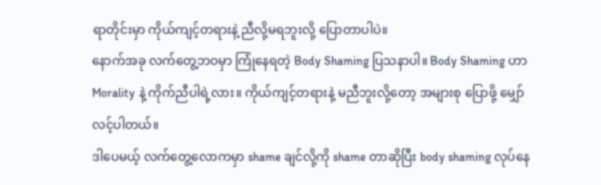ရာတိုင်းမှာ ကိုယ်ကျင့်တရားနဲ့ ညီလို့မရဘူးလို့ ပြောတာပါပဲ။
နောက်အခု လက်တွေ့ဘဝမှာ ကြုံနေရတဲ့ Body Shaming ပြသနာပါ။ Body Shaming ဟာ Morality နဲ့ ကိုက်ညီပါရဲ့လား။ ကိုယ်ကျင့်တရားနဲ့ မညီဘူးလို့တော့ အများစု ပြောဖို့ မျှော်လင့်ပါတယ်။
ဒါပေမယ့် လက်တွေ့လောကမှာ shame ချင်လို့ကို shame တာဆိုပြီး body shaming လုပ်နေ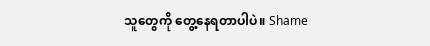သူတွေကို တွေ့နေရတာပါပဲ။ Shame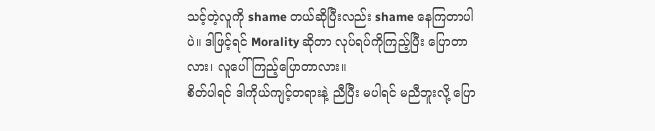သင့်တဲ့လူကို shame တယ်ဆိုပြီးလည်း shame နေကြတာပါပဲ။ ဒါဖြင့်ရင် Morality ဆိုတာ လုပ်ရပ်ကိုကြည့်ပြီး ပြောတာလား၊ လူပေါ်ကြည့်ပြောတာလား။
စိတ်ပါရင် ဒါကိုယ်ကျင့်တရားနဲ့ ညီပြီး မပါရင် မညီဘူးလို့ ပြော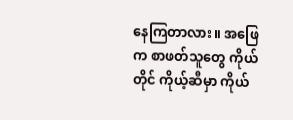နေကြတာလား။ အဖြေက စာဖတ်သူတွေ ကိုယ်တိုင် ကိုယ့်ဆီမှာ ကိုယ်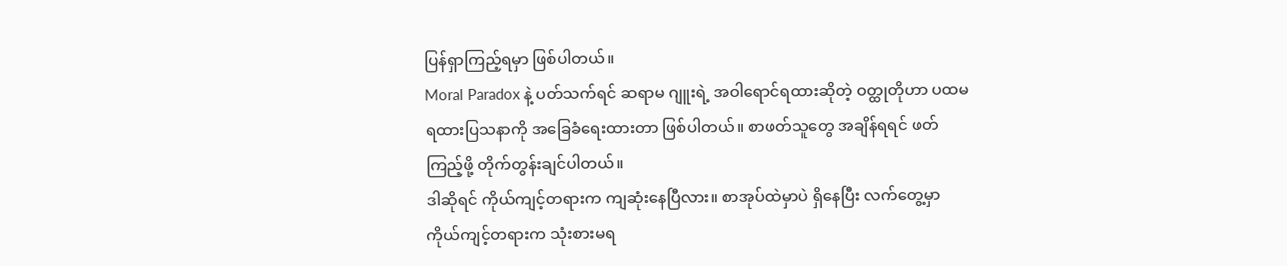ပြန်ရှာကြည့်ရမှာ ဖြစ်ပါတယ်။
Moral Paradox နဲ့ ပတ်သက်ရင် ဆရာမ ဂျူးရဲ့ အဝါရောင်ရထားဆိုတဲ့ ဝတ္ထုတိုဟာ ပထမ ရထားပြသနာကို အခြေခံရေးထားတာ ဖြစ်ပါတယ်။ စာဖတ်သူတွေ အချိန်ရရင် ဖတ်ကြည့်ဖို့ တိုက်တွန်းချင်ပါတယ်။
ဒါဆိုရင် ကိုယ်ကျင့်တရားက ကျဆုံးနေပြီလား။ စာအုပ်ထဲမှာပဲ ရှိနေပြီး လက်တွေ့မှာ ကိုယ်ကျင့်တရားက သုံးစားမရ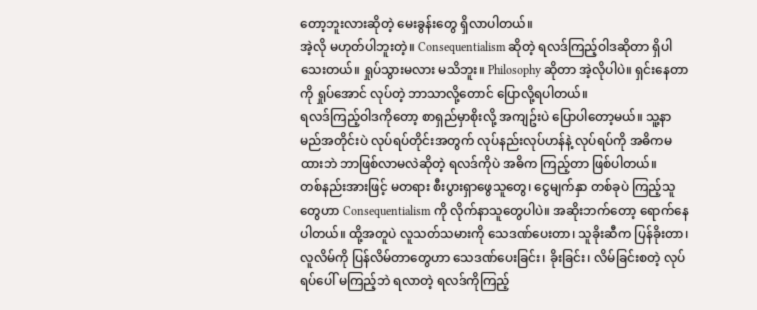တော့ဘူးလားဆိုတဲ့ မေးခွန်းတွေ ရှိလာပါတယ်။
အဲ့လို မဟုတ်ပါဘူးတဲ့။ Consequentialism ဆိုတဲ့ ရလဒ်ကြည့်ဝါဒဆိုတာ ရှိပါသေးတယ်။ ရှုပ်သွားမလား မသိဘူး။ Philosophy ဆိုတာ အဲ့လိုပါပဲ။ ရှင်းနေတာကို ရှုပ်အောင် လုပ်တဲ့ ဘာသာလို့တောင် ပြောလို့ရပါတယ်။
ရလဒ်ကြည့်ဝါဒကိုတော့ စာရှည်မှာစိုးလို့ အကျဥ်းပဲ ပြောပါတော့မယ်။ သူ့နာမည်အတိုင်းပဲ လုပ်ရပ်တိုင်းအတွက် လုပ်နည်းလုပ်ဟန်နဲ့ လုပ်ရပ်ကို အဓိကမထားဘဲ ဘာဖြစ်လာမလဲဆိုတဲ့ ရလဒ်ကိုပဲ အဓိက ကြည့်တာ ဖြစ်ပါတယ်။
တစ်နည်းအားဖြင့် မတရား စီးပွားရှာဖွေသူတွေ၊ ငွေမျက်နှာ တစ်ခုပဲ ကြည့်သူတွေဟာ Consequentialism ကို လိုက်နာသူတွေပါပဲ။ အဆိုးဘက်တော့ ရောက်နေပါတယ်။ ထို့အတူပဲ လူသတ်သမားကို သေဒဏ်ပေးတာ၊ သူခိုးဆီက ပြန်ခိုးတာ၊ လူလိမ်ကို ပြန်လိမ်တာတွေဟာ သေဒဏ်ပေးခြင်း၊ ခိုးခြင်း၊ လိမ်ခြင်းစတဲ့ လုပ်ရပ်ပေါ် မကြည့်ဘဲ ရလာတဲ့ ရလဒ်ကိုကြည့်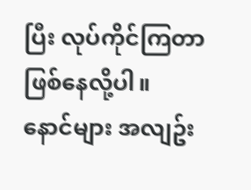ပြီး လုပ်ကိုင်ကြတာ ဖြစ်နေလို့ပါ။
နောင်များ အလျဥ်း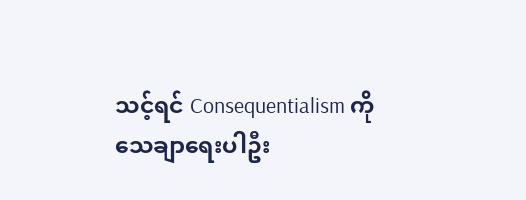သင့်ရင် Consequentialism ကို သေချာရေးပါဦး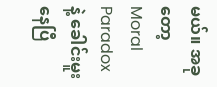မယ်။ အခုတော့ Moral Paradox နဲ့ ခေါင်းမူးနေပြီ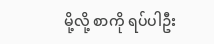မို့လို့ စာကို ရပ်ပါဦး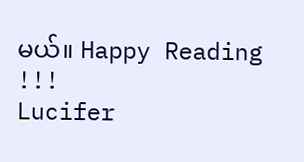မယ်။ Happy Reading !!!
Lucifer